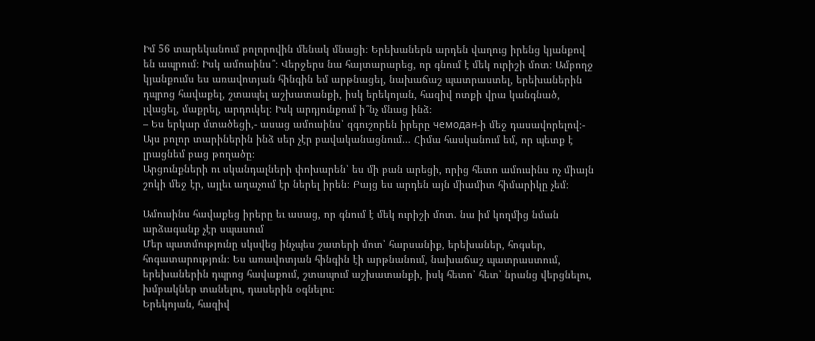Իմ 56 տարեկանում բոլորովին մենակ մնացի։ Երեխաներն արդեն վաղուց իրենց կյանքով են ապրում։ Իսկ ամուսինս՞։ Վերջերս նա հայտարարեց, որ գնում է մեկ ուրիշի մոտ։ Ամբողջ կյանքումս ես առավոտյան հինգին եմ արթնացել, նախաճաշ պատրաստել, երեխաներին դպրոց հավաքել, շտապել աշխատանքի, իսկ երեկոյան, հազիվ ոտքի վրա կանգնած, լվացել, մաքրել, արդուկել։ Իսկ արդյունքում ի՞նչ մնաց ինձ։
– Ես երկար մտածեցի,- ասաց ամուսինս՝ զգուշորեն իրերը чемодан-ի մեջ դասավորելով։- Այս բոլոր տարիներին ինձ սեր չէր բավականացնում… Հիմա հասկանում եմ, որ պետք է լրացնեմ բաց թողածը։
Արցունքների ու սկանդալների փոխարեն՝ ես մի բան արեցի, որից հետո ամուսինս ոչ միայն շոկի մեջ էր, այլեւ աղաչում էր ներել իրեն։ Բայց ես արդեն այն միամիտ հիմարիկը չեմ։

Ամուսինս հավաքեց իրերը եւ ասաց, որ գնում է մեկ ուրիշի մոտ. նա իմ կողմից նման արձագանք չէր սպասում
Մեր պատմությունը սկսվեց ինչպես շատերի մոտ՝ հարսանիք, երեխաներ, հոգսեր, հոգատարություն։ Ես առավոտյան հինգին էի արթնանում, նախաճաշ պատրաստում, երեխաներին դպրոց հավաքում, շտապում աշխատանքի, իսկ հետո՝ հետ՝ նրանց վերցնելու, խմբակներ տանելու, դասերին օգնելու։
Երեկոյան, հազիվ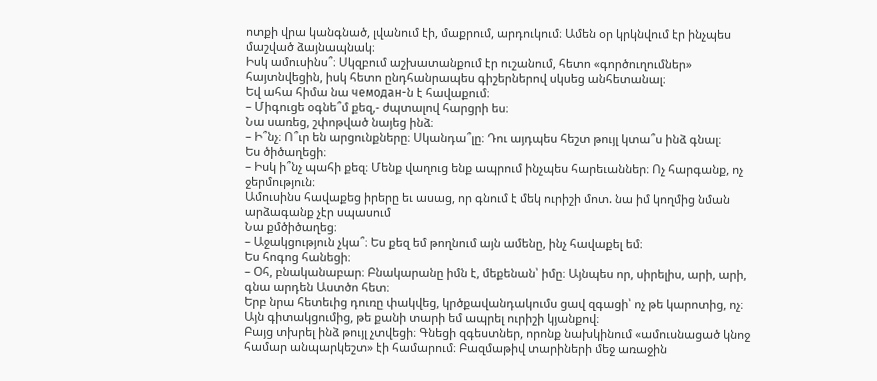ոտքի վրա կանգնած, լվանում էի, մաքրում, արդուկում։ Ամեն օր կրկնվում էր ինչպես մաշված ձայնապնակ։
Իսկ ամուսինս՞։ Սկզբում աշխատանքում էր ուշանում, հետո «գործուղումներ» հայտնվեցին, իսկ հետո ընդհանրապես գիշերներով սկսեց անհետանալ։
Եվ ահա հիմա նա чемодан-ն է հավաքում։
– Միգուցե օգնե՞մ քեզ,- ժպտալով հարցրի ես։
Նա սառեց, շփոթված նայեց ինձ։
– Ի՞նչ։ Ո՞ւր են արցունքները։ Սկանդա՞լը։ Դու այդպես հեշտ թույլ կտա՞ս ինձ գնալ։
Ես ծիծաղեցի։
– Իսկ ի՞նչ պահի քեզ։ Մենք վաղուց ենք ապրում ինչպես հարեւաններ։ Ոչ հարգանք, ոչ ջերմություն։
Ամուսինս հավաքեց իրերը եւ ասաց, որ գնում է մեկ ուրիշի մոտ. նա իմ կողմից նման արձագանք չէր սպասում
Նա քմծիծաղեց։
– Աջակցություն չկա՞։ Ես քեզ եմ թողնում այն ամենը, ինչ հավաքել եմ։
Ես հոգոց հանեցի։
– Օհ, բնականաբար։ Բնակարանը իմն է, մեքենան՝ իմը։ Այնպես որ, սիրելիս, արի, արի, գնա արդեն Աստծո հետ։
Երբ նրա հետեւից դուռը փակվեց, կրծքավանդակումս ցավ զգացի՝ ոչ թե կարոտից, ոչ։ Այն գիտակցումից, թե քանի տարի եմ ապրել ուրիշի կյանքով։
Բայց տխրել ինձ թույլ չտվեցի։ Գնեցի զգեստներ, որոնք նախկինում «ամուսնացած կնոջ համար անպարկեշտ» էի համարում։ Բազմաթիվ տարիների մեջ առաջին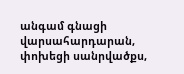անգամ գնացի վարսահարդարան, փոխեցի սանրվածքս,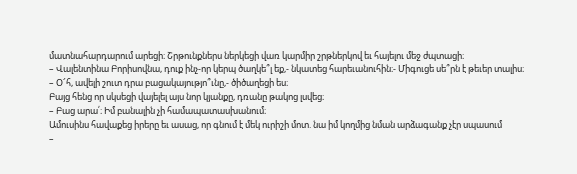մատնահարդարում արեցի։ Շրթունքներս ներկեցի վառ կարմիր շրթներկով եւ հայելու մեջ ժպտացի։
– Վալենտինա Բորիսովնա, դուք ինչ-որ կերպ ծաղկե՞լ եք,- նկատեց հարեւանուհին։- Միգուցե սե՞րն է թեւեր տալիս։
– Օ՜հ, ավելի շուտ դրա բացակայությո՞ւնը,- ծիծաղեցի ես։
Բայց հենց որ սկսեցի վայելել այս նոր կյանքը, դռանը թակոց լսվեց։
– Բաց արա՛։ Իմ բանալին չի համապատասխանում։
Ամուսինս հավաքեց իրերը եւ ասաց, որ գնում է մեկ ուրիշի մոտ. նա իմ կողմից նման արձագանք չէր սպասում
–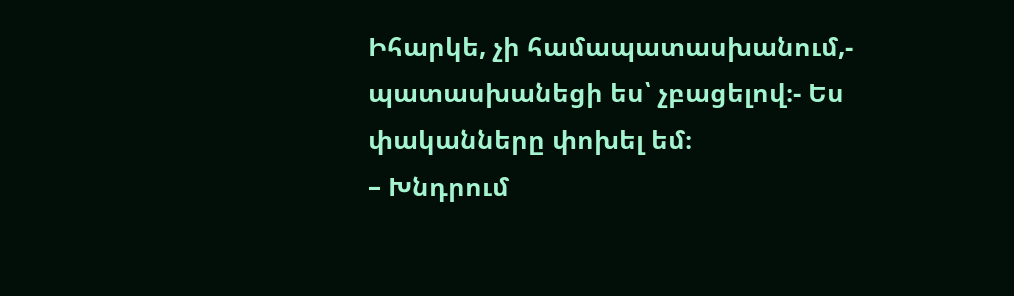Իհարկե, չի համապատասխանում,- պատասխանեցի ես՝ չբացելով։- Ես փականները փոխել եմ։
– Խնդրում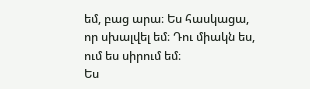եմ, բաց արա։ Ես հասկացա, որ սխալվել եմ։ Դու միակն ես, ում ես սիրում եմ։
Ես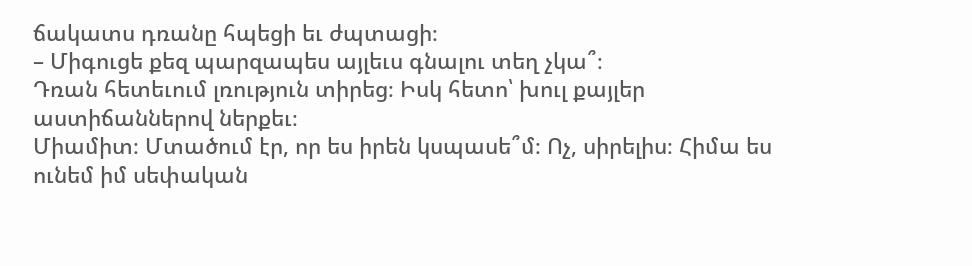ճակատս դռանը հպեցի եւ ժպտացի։
– Միգուցե քեզ պարզապես այլեւս գնալու տեղ չկա՞։
Դռան հետեւում լռություն տիրեց։ Իսկ հետո՝ խուլ քայլեր աստիճաններով ներքեւ։
Միամիտ։ Մտածում էր, որ ես իրեն կսպասե՞մ։ Ոչ, սիրելիս։ Հիմա ես ունեմ իմ սեփական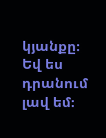կյանքը։ Եվ ես դրանում լավ եմ։